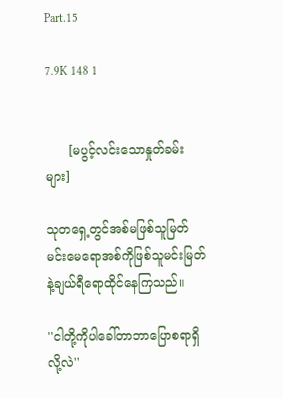Part.15

7.9K 148 1


      [မပွင့်လင်းသောနှုတ်ခမ်းများ]

သုတရှေ့တွင်အစ်မဖြစ်သူမြတ်မင်းမေရောအစ်ကိုဖြစ်သူမင်းမြတ်နဲ့ချယ်ရီရောထိုင်နေကြသည်။

''ငါတို့ကိုပါခေါ်တာဘာပြောစရာရှိလို့လဲ''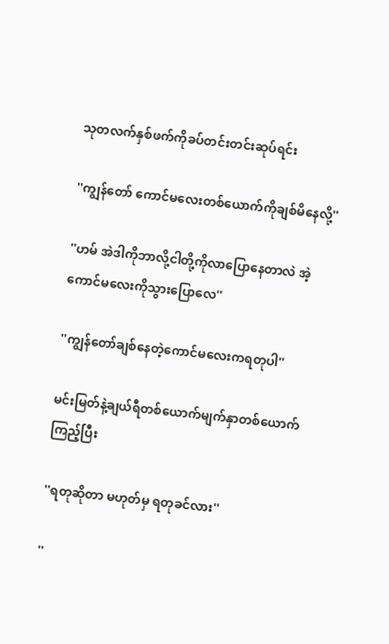သုတလက်နှစ်ဖက်ကိုခပ်တင်းတင်းဆုပ်ရင်း

''ကျွန်တော် ကောင်မလေးတစ်ယောက်ကိုချစ်မိနေလို့''

''ဟမ် အဲဒါကိုဘာလို့ငါတို့ကိုလာပြောနေတာလဲ အဲ့ကောင်မလေးကိုသွားပြောလေ''

''ကျွန်တော်ချစ်နေတဲ့ကောင်မလေးကရတုပါ''

မင်းမြတ်နဲ့ချယ်ရီတစ်ယောက်မျက်နှာတစ်ယောက်ကြည့်ပြီး

''ရတုဆိုတာ မဟုတ်မှ ရတုခင်လား''

''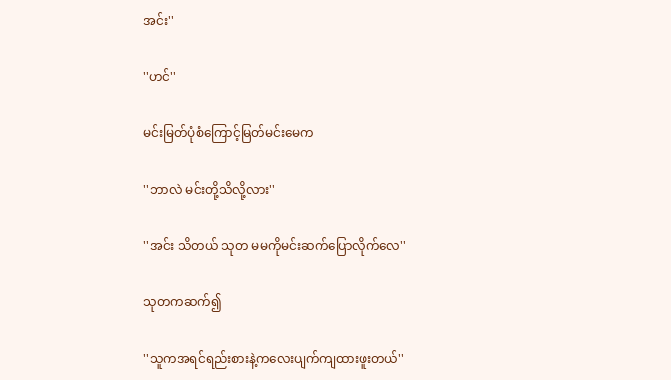အင်း''

''ဟင်''

မင်းမြတ်ပုံစံကြောင့်မြတ်မင်းမေက

''ဘာလဲ မင်းတို့သိလို့လား''

''အင်း သိတယ် သုတ မမကိုမင်းဆက်ပြောလိုက်လေ''

သုတကဆက်၍

''သူကအရင်ရည်းစားနဲ့ကလေးပျက်ကျထားဖူးတယ်''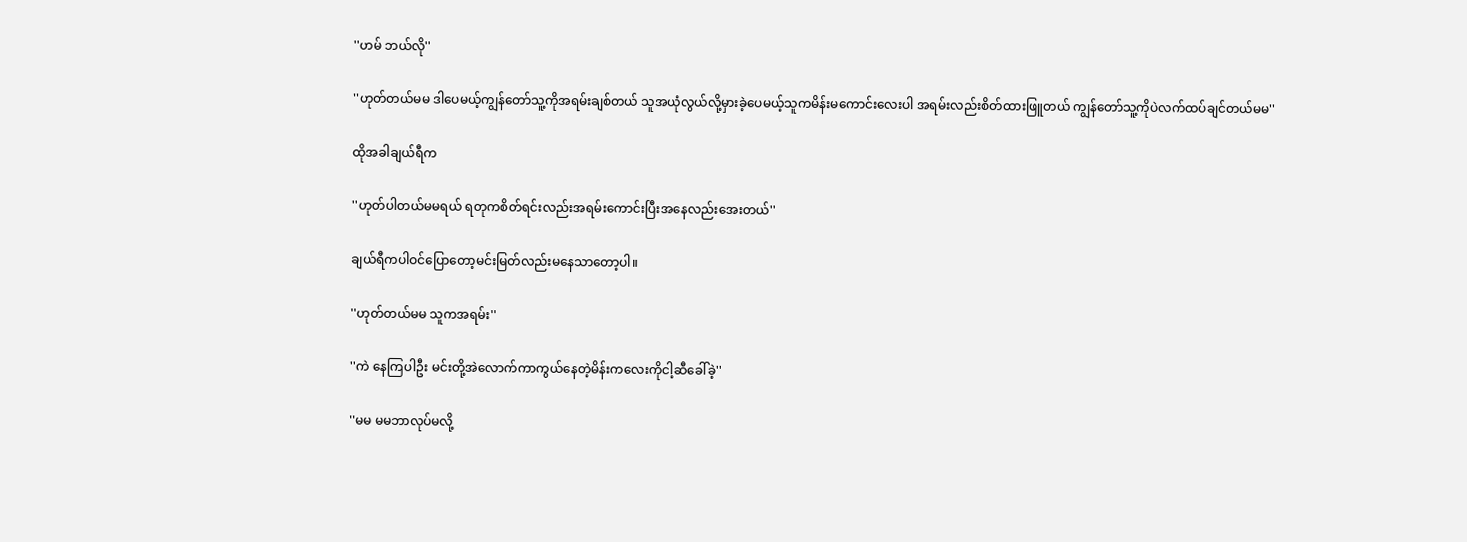''ဟမ် ဘယ်လို''

''ဟုတ်တယ်မမ ဒါပေမယ့်ကျွန်တော်သူ့ကိုအရမ်းချစ်တယ် သူအယုံလွယ်လို့မှားခဲ့ပေမယ့်သူကမိန်းမကောင်းလေးပါ အရမ်းလည်းစိတ်ထားဖြူတယ် ကျွန်တော်သူ့ကိုပဲလက်ထပ်ချင်တယ်မမ''

ထိုအခါချယ်ရီက

''ဟုတ်ပါတယ်မမရယ် ရတုကစိတ်ရင်းလည်းအရမ်းကောင်းပြီးအနေလည်းအေးတယ်''

ချယ်ရီကပါဝင်ပြောတော့မင်းမြတ်လည်းမနေသာတော့ပါ။

''ဟုတ်တယ်မမ သူကအရမ်း''

''ကဲ နေကြပါဦး မင်းတို့အဲလောက်ကာကွယ်နေတဲ့မိန်းကလေးကိုငါ့ဆီခေါ်ခဲ့''

''မမ မမဘာလုပ်မလို့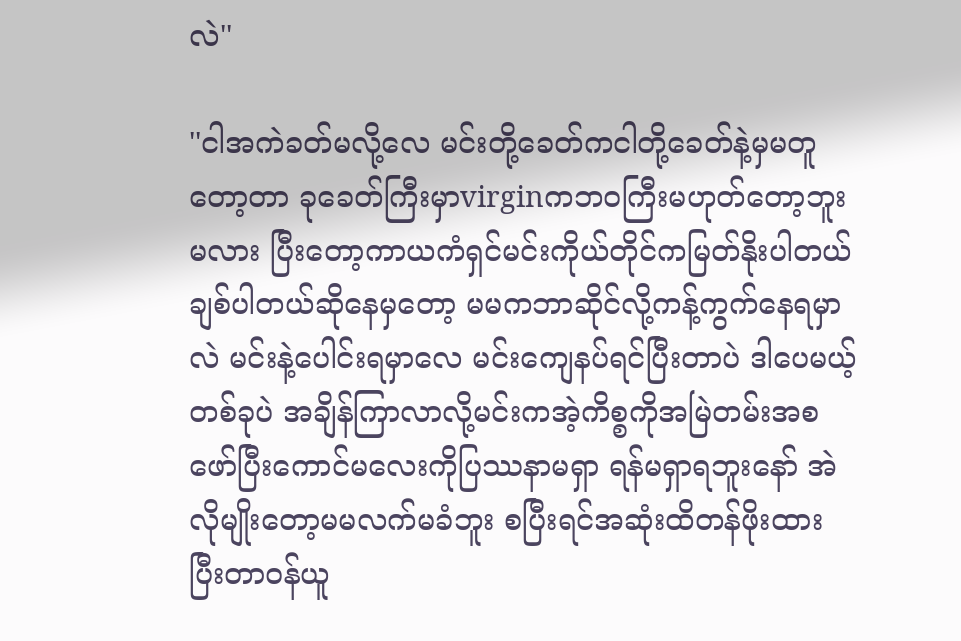လဲ''

''ငါအကဲခတ်မလို့လေ မင်းတို့ခေတ်ကငါတို့ခေတ်နဲ့မှမတူတော့တာ ခုခေတ်ကြီးမှာvirginကဘဝကြီးမဟုတ်တော့ဘူးမလား ပြီးတော့ကာယကံရှင်မင်းကိုယ်တိုင်ကမြတ်နိုးပါတယ်ချစ်ပါတယ်ဆိုနေမှတော့ မမကဘာဆိုင်လို့ကန့်ကွက်နေရမှာလဲ မင်းနဲ့ပေါင်းရမှာလေ မင်းကျေနပ်ရင်ပြီးတာပဲ ဒါပေမယ့်တစ်ခုပဲ အချိန်ကြာလာလို့မင်းကအဲ့ကိစ္စကိုအမြဲတမ်းအစဖော်ပြီးကောင်မလေးကိုပြဿနာမရှာ ရန်မရှာရဘူးနော် အဲလိုမျိုးတော့မမလက်မခံဘူး စပြီးရင်အဆုံးထိတန်ဖိုးထားပြီးတာဝန်ယူ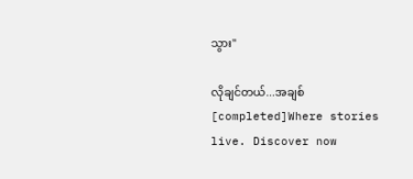သွား''

လိုချင်တယ်...အချစ် [completed]Where stories live. Discover now